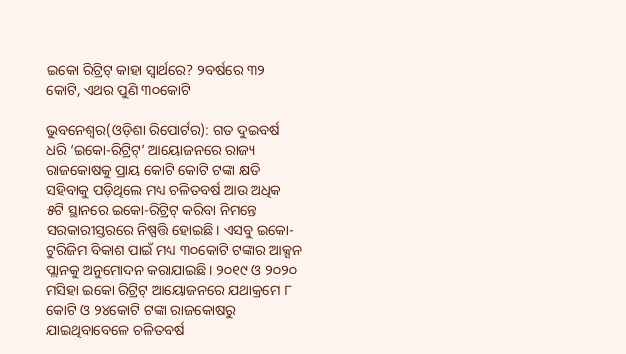ଇକୋ ରିଟ୍ରିଟ୍ କାହା ସ୍ୱାର୍ଥରେ? ୨ବର୍ଷରେ ୩୨ କୋଟି, ଏଥର ପୁଣି ୩୦କୋଟି

ଭୁବନେଶ୍ୱର(ଓଡ଼ିଶା ରିପୋର୍ଟର): ଗତ ଦୁଇବର୍ଷ ଧରି ‘ଇକୋ-ରିଟ୍ରିଟ୍‌’ ଆୟୋଜନରେ ରାଜ୍ୟ ରାଜକୋଷକୁ ପ୍ରାୟ କୋଟି କୋଟି ଟଙ୍କା କ୍ଷତି ସହିବାକୁ ପଡ଼ିଥିଲେ ମଧ୍ୟ ଚଳିତବର୍ଷ ଆଉ ଅଧିକ ୫ଟି ସ୍ଥାନରେ ଇକୋ-ରିଟ୍ରିଟ୍ କରିବା ନିମନ୍ତେ ସରକାରୀସ୍ତରରେ ନିଷ୍ପତ୍ତି ହୋଇଛି। ଏସବୁ ଇକୋ-ଟୁରିଜିମ ବିକାଶ ପାଇଁ ମଧ୍ୟ ୩୦କୋଟି ଟଙ୍କାର ଆକ୍ସନ ପ୍ଲାନକୁ ଅନୁମୋଦନ କରାଯାଇଛି। ୨୦୧୯ ଓ ୨୦୨୦ ମସିହା ଇକୋ ରିଟ୍ରିଟ୍ ଆୟୋଜନରେ ଯଥାକ୍ରମେ ୮ କୋଟି ଓ ୨୪କୋଟି ଟଙ୍କା ରାଜକୋଷରୁ ଯାଇଥିବାବେଳେ ଚଳିତବର୍ଷ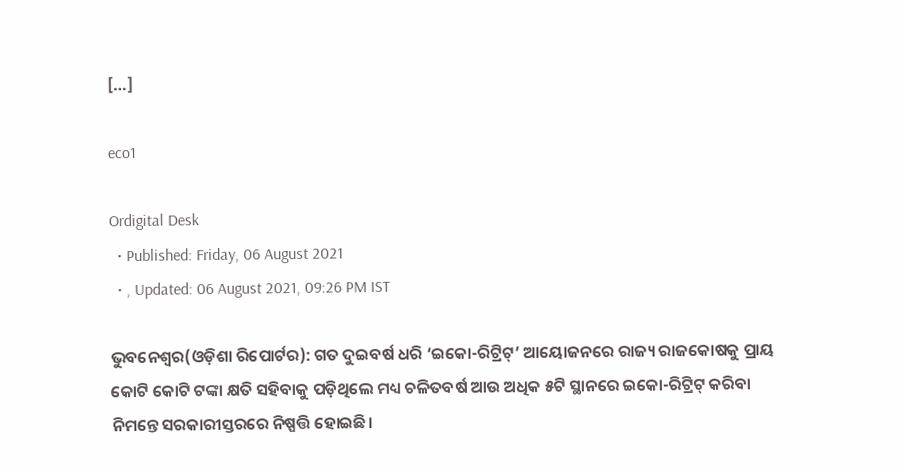[…]

eco1

Ordigital Desk
  • Published: Friday, 06 August 2021
  • , Updated: 06 August 2021, 09:26 PM IST

ଭୁବନେଶ୍ୱର(ଓଡ଼ିଶା ରିପୋର୍ଟର): ଗତ ଦୁଇବର୍ଷ ଧରି ‘ଇକୋ-ରିଟ୍ରିଟ୍‌’ ଆୟୋଜନରେ ରାଜ୍ୟ ରାଜକୋଷକୁ ପ୍ରାୟ କୋଟି କୋଟି ଟଙ୍କା କ୍ଷତି ସହିବାକୁ ପଡ଼ିଥିଲେ ମଧ୍ୟ ଚଳିତବର୍ଷ ଆଉ ଅଧିକ ୫ଟି ସ୍ଥାନରେ ଇକୋ-ରିଟ୍ରିଟ୍ କରିବା ନିମନ୍ତେ ସରକାରୀସ୍ତରରେ ନିଷ୍ପତ୍ତି ହୋଇଛି।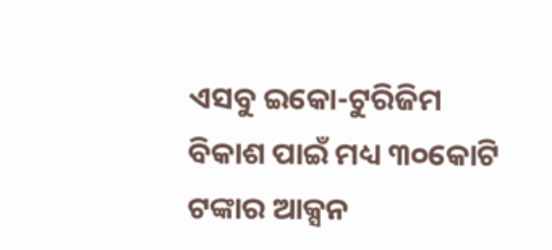ଏସବୁ ଇକୋ-ଟୁରିଜିମ ବିକାଶ ପାଇଁ ମଧ୍ୟ ୩୦କୋଟି ଟଙ୍କାର ଆକ୍ସନ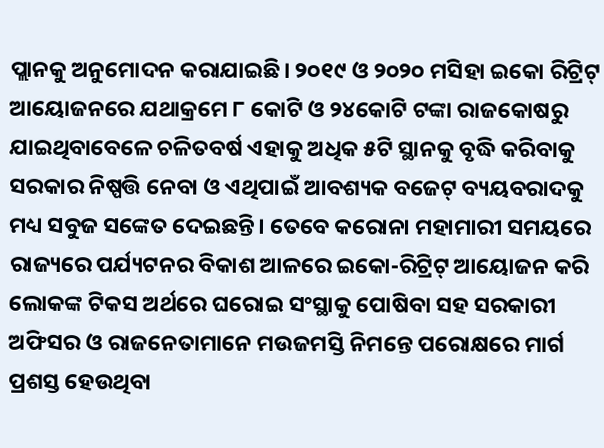ପ୍ଲାନକୁ ଅନୁମୋଦନ କରାଯାଇଛି। ୨୦୧୯ ଓ ୨୦୨୦ ମସିହା ଇକୋ ରିଟ୍ରିଟ୍ ଆୟୋଜନରେ ଯଥାକ୍ରମେ ୮ କୋଟି ଓ ୨୪କୋଟି ଟଙ୍କା ରାଜକୋଷରୁ ଯାଇଥିବାବେଳେ ଚଳିତବର୍ଷ ଏହାକୁ ଅଧିକ ୫ଟି ସ୍ଥାନକୁ ବୃଦ୍ଧି କରିବାକୁ ସରକାର ନିଷ୍ପତ୍ତି ନେବା ଓ ଏଥିପାଇଁ ଆବଶ୍ୟକ ବଜେଟ୍ ବ୍ୟୟବରାଦକୁ ମଧ୍ୟ ସବୁଜ ସଙ୍କେତ ଦେଇଛନ୍ତି। ତେବେ କରୋନା ମହାମାରୀ ସମୟରେ ରାଜ୍ୟରେ ପର୍ଯ୍ୟଟନର ବିକାଶ ଆଳରେ ଇକୋ-ରିଟ୍ରିଟ୍ ଆୟୋଜନ କରି ଲୋକଙ୍କ ଟିକସ ଅର୍ଥରେ ଘରୋଇ ସଂସ୍ଥାକୁ ପୋଷିବା ସହ ସରକାରୀ ଅଫିସର ଓ ରାଜନେତାମାନେ ମଉଜମସ୍ତି ନିମନ୍ତେ ପରୋକ୍ଷରେ ମାର୍ଗ ପ୍ରଶସ୍ତ ହେଉଥିବା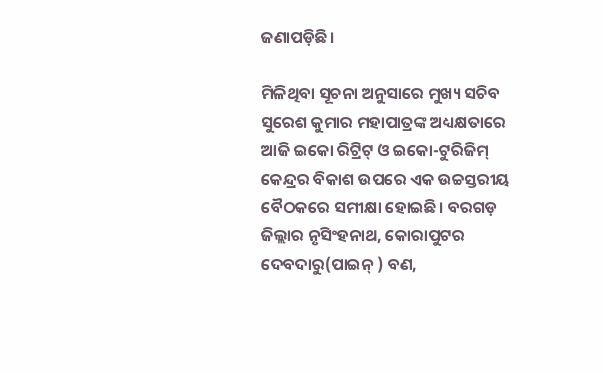ଜଣାପଡ଼ିଛି।

ମିଳିଥିବା ସୂଚନା ଅନୁସାରେ ମୁଖ୍ୟ ସଚିବ ସୁରେଶ କୁମାର ମହାପାତ୍ରଙ୍କ ଅଧ୍ୟକ୍ଷତାରେ ଆଜି ଇକୋ ରିଟ୍ରିଟ୍ ଓ ଇକୋ-ଟୁରିଜିମ୍ କେନ୍ଦ୍ରର ବିକାଶ ଉପରେ ଏକ ଉଚ୍ଚସ୍ତରୀୟ ବୈଠକରେ ସମୀକ୍ଷା ହୋଇଛି। ବରଗଡ଼ ଜିଲ୍ଲାର ନୃସିଂହନାଥ, କୋରାପୁଟର ଦେବଦାରୁ(ପାଇନ୍ ) ବଣ,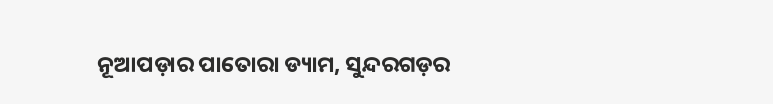ନୂଆପଡ଼ାର ପାତୋରା ଡ୍ୟାମ, ସୁନ୍ଦରଗଡ଼ର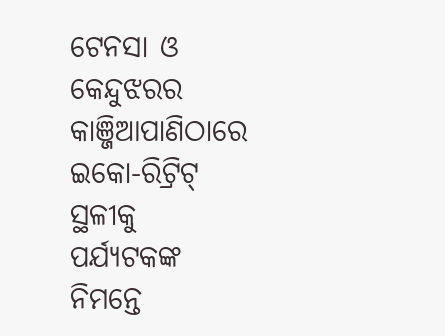ଟେନସା ଓ କେନ୍ଦୁଝରର କାଞ୍ଜିଆପାଣିଠାରେ ଇକୋ-ରିଟ୍ରିଟ୍ ସ୍ଥଳୀକୁ ପର୍ଯ୍ୟଟକଙ୍କ ନିମନ୍ତେ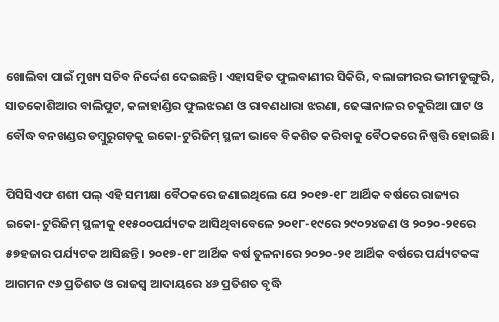ଖୋଲିବା ପାଇଁ ମୁଖ୍ୟ ସଚିବ ନିର୍ଦ୍ଦେଶ ଦେଇଛନ୍ତି। ଏହାସହିତ ଫୁଲବାଣୀର ସିକିରି, ବଲାଙ୍ଗୀରର ଭୀମଡୁଙ୍ଗୁରି, ସାତକୋଶିଆର ବାଲିପୁଟ, କଳାହାଣ୍ଡିର ଫୁଲଝରଣ ଓ ରାବଣଧାରା ଝରଣା, ଢେଙ୍କାନାଳର ଚକୁରିଆ ଘାଟ ଓ ବୌଦ୍ଧ ବନଖଣ୍ଡର ଡମ୍ବୁରୁଗଡ଼କୁ ଇକୋ-ଟୁରିଜିମ୍ ସ୍ଥଳୀ ଭାବେ ବିକଶିତ କରିବାକୁ ବୈଠକରେ ନିଷ୍ପତ୍ତି ହୋଇଛି।

ପିସିସିଏଫ ଶଶୀ ପଲ୍ ଏହି ସମୀକ୍ଷା ବୈଠକରେ ଜଣାଇଥିଲେ ଯେ ୨୦୧୭-୧୮ ଆର୍ଥିକ ବର୍ଷରେ ରାଜ୍ୟର ଇକୋ-ଟୁରିଜିମ୍ ସ୍ଥଳୀକୁ ୧୧୫୦୦ପର୍ଯ୍ୟଟକ ଆସିଥିବାବେଳେ ୨୦୧୮-୧୯ରେ ୨୯୦୨୪ଜଣ ଓ ୨୦୨୦-୨୧ରେ ୫୭ହଜାର ପର୍ଯ୍ୟଟକ ଆସିଛନ୍ତି। ୨୦୧୭-୧୮ ଆର୍ଥିକ ବର୍ଷ ତୁଳନାରେ ୨୦୨୦-୨୧ ଆର୍ଥିକ ବର୍ଷରେ ପର୍ଯ୍ୟଟକଙ୍କ ଆଗମନ ୯୬ ପ୍ରତିଶତ ଓ ରାଜସ୍ୱ ଆଦାୟରେ ୪୬ ପ୍ରତିଶତ ବୃଦ୍ଧି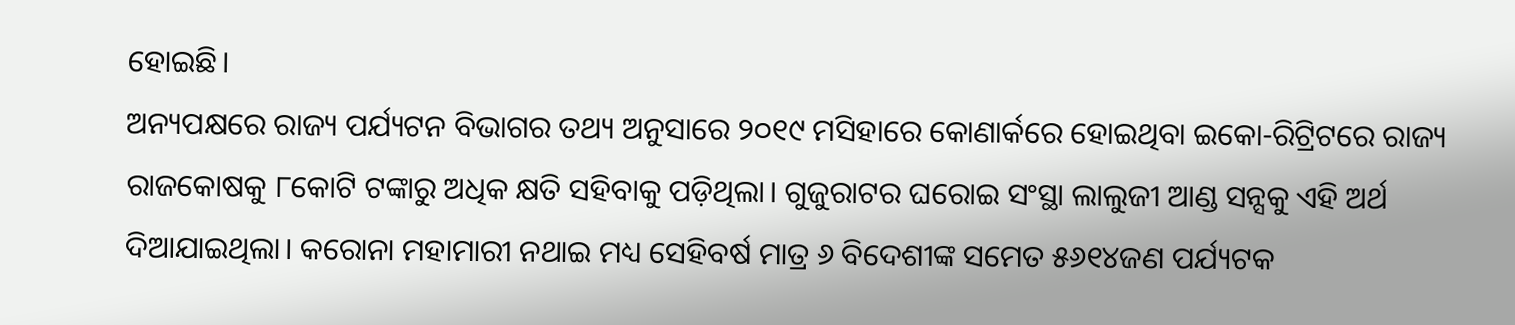ହୋଇଛି।
ଅନ୍ୟପକ୍ଷରେ ରାଜ୍ୟ ପର୍ଯ୍ୟଟନ ବିଭାଗର ତଥ୍ୟ ଅନୁସାରେ ୨୦୧୯ ମସିହାରେ କୋଣାର୍କରେ ହୋଇଥିବା ଇକୋ-ରିଟ୍ରିଟରେ ରାଜ୍ୟ ରାଜକୋଷକୁ ୮କୋଟି ଟଙ୍କାରୁ ଅଧିକ କ୍ଷତି ସହିବାକୁ ପଡ଼ିଥିଲା। ଗୁଜୁରାଟର ଘରୋଇ ସଂସ୍ଥା ଲାଲୁଜୀ ଆଣ୍ଡ ସନ୍ସକୁ ଏହି ଅର୍ଥ ଦିଆଯାଇଥିଲା। କରୋନା ମହାମାରୀ ନଥାଇ ମଧ୍ୟ ସେହିବର୍ଷ ମାତ୍ର ୬ ବିଦେଶୀଙ୍କ ସମେତ ୫୬୧୪ଜଣ ପର୍ଯ୍ୟଟକ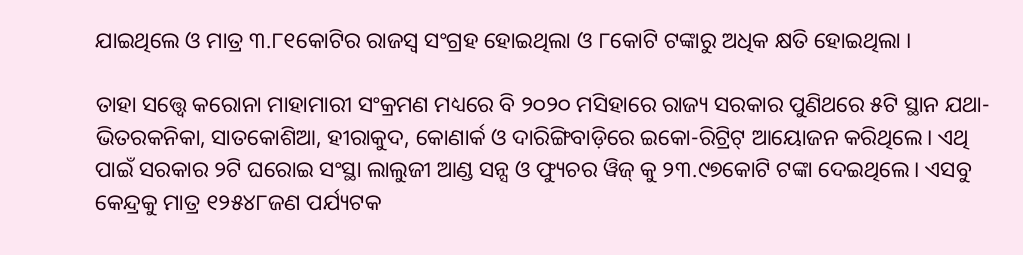ଯାଇଥିଲେ ଓ ମାତ୍ର ୩.୮୧କୋଟିର ରାଜସ୍ୱ ସଂଗ୍ରହ ହୋଇଥିଲା ଓ ୮କୋଟି ଟଙ୍କାରୁ ଅଧିକ କ୍ଷତି ହୋଇଥିଲା ।

ତାହା ସତ୍ତ୍ୱେ କରୋନା ମାହାମାରୀ ସଂକ୍ରମଣ ମଧ୍ୟରେ ବି ୨୦୨୦ ମସିହାରେ ରାଜ୍ୟ ସରକାର ପୁଣିଥରେ ୫ଟି ସ୍ଥାନ ଯଥା-ଭିତରକନିକା, ସାତକୋଶିଆ, ହୀରାକୁଦ, କୋଣାର୍କ ଓ ଦାରିଙ୍ଗିବାଡ଼ିରେ ଇକୋ-ରିଟ୍ରିଟ୍ ଆୟୋଜନ କରିଥିଲେ। ଏଥି ପାଇଁ ସରକାର ୨ଟି ଘରୋଇ ସଂସ୍ଥା ଲାଲୁଜୀ ଆଣ୍ଡ ସନ୍ସ ଓ ଫ୍ୟୁଚର ୱିଜ୍ କୁ ୨୩.୯୭କୋଟି ଟଙ୍କା ଦେଇଥିଲେ। ଏସବୁ କେନ୍ଦ୍ରକୁ ମାତ୍ର ୧୨୫୪୮ଜଣ ପର୍ଯ୍ୟଟକ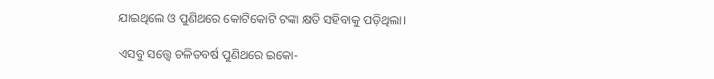ଯାଇଥିଲେ ଓ ପୁଣିଥରେ କୋଟିକୋଟି ଟଙ୍କା କ୍ଷତି ସହିବାକୁ ପଡ଼ିଥିଲା।

ଏସବୁ ସତ୍ତ୍ୱେ ଚଳିତବର୍ଷ ପୁଣିଥରେ ଇକୋ-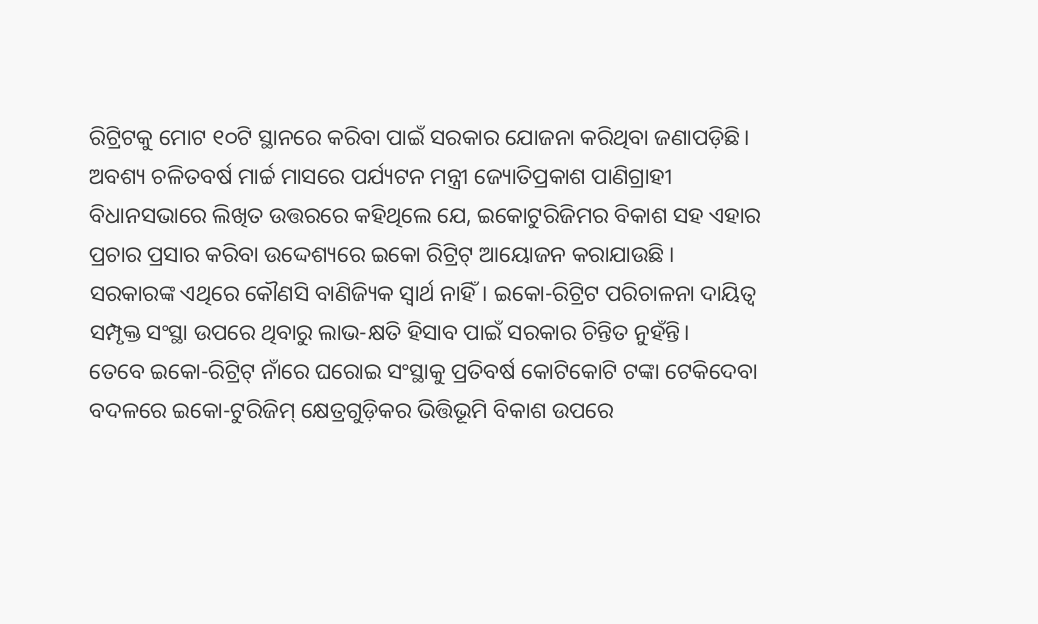ରିଟ୍ରିଟକୁ ମୋଟ ୧୦ଟି ସ୍ଥାନରେ କରିବା ପାଇଁ ସରକାର ଯୋଜନା କରିଥିବା ଜଣାପଡ଼ିଛି। ଅବଶ୍ୟ ଚଳିତବର୍ଷ ମାର୍ଚ୍ଚ ମାସରେ ପର୍ଯ୍ୟଟନ ମନ୍ତ୍ରୀ ଜ୍ୟୋତିପ୍ରକାଶ ପାଣିଗ୍ରାହୀ ବିଧାନସଭାରେ ଲିଖିତ ଉତ୍ତରରେ କହିଥିଲେ ଯେ, ଇକୋଟୁରିଜିମର ବିକାଶ ସହ ଏହାର ପ୍ରଚାର ପ୍ରସାର କରିବା ଉଦ୍ଦେଶ୍ୟରେ ଇକୋ ରିଟ୍ରିଟ୍ ଆୟୋଜନ କରାଯାଉଛି । ସରକାରଙ୍କ ଏଥିରେ କୌଣସି ବାଣିଜ୍ୟିକ ସ୍ୱାର୍ଥ ନାହିଁ। ଇକୋ-ରିଟ୍ରିଟ ପରିଚାଳନା ଦାୟିତ୍ୱ ସମ୍ପୃକ୍ତ ସଂସ୍ଥା ଉପରେ ଥିବାରୁ ଲାଭ-କ୍ଷତି ହିସାବ ପାଇଁ ସରକାର ଚିନ୍ତିତ ନୁହଁନ୍ତି।
ତେବେ ଇକୋ-ରିଟ୍ରିଟ୍ ନାଁରେ ଘରୋଇ ସଂସ୍ଥାକୁ ପ୍ରତିବର୍ଷ କୋଟିକୋଟି ଟଙ୍କା ଟେକିଦେବା ବଦଳରେ ଇକୋ-ଟୁରିଜିମ୍ କ୍ଷେତ୍ରଗୁଡ଼ିକର ଭିତ୍ତିଭୂମି ବିକାଶ ଉପରେ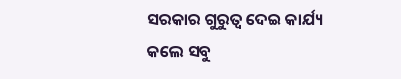ସରକାର ଗୁରୁତ୍ୱ ଦେଇ କାର୍ଯ୍ୟ କଲେ ସବୁ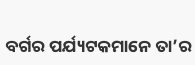ବର୍ଗର ପର୍ଯ୍ୟଟକମାନେ ତା’ର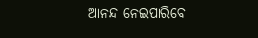ଆନନ୍ଦ ନେଇପାରିବେ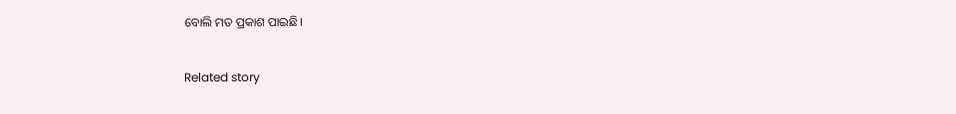ବୋଲି ମତ ପ୍ରକାଶ ପାଇଛି।

Related story